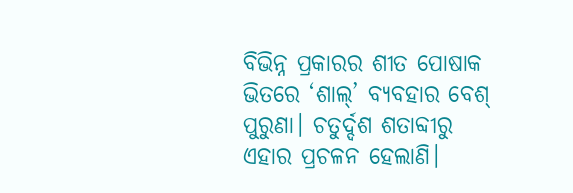ବିଭିନ୍ନ ପ୍ରକାରର ଶୀତ ପୋଷାକ ଭିତରେ ‘ଶାଲ୍’ ବ୍ୟବହାର ବେଶ୍ ପୁରୁଣା। ଚତୁର୍ଦ୍ଦଶ ଶତାବ୍ଦୀରୁ ଏହାର ପ୍ରଚଳନ ହେଲାଣି।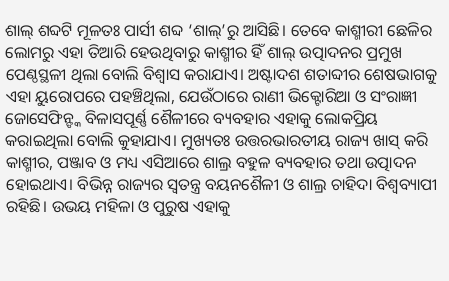ଶାଲ୍ ଶବ୍ଦଟି ମୂଳତଃ ପାର୍ସୀ ଶବ୍ଦ ‘ଶାଲ୍’ରୁ ଆସିଛି। ତେବେ କାଶ୍ମୀରୀ ଛେଳିର ଲୋମରୁ ଏହା ତିଆରି ହେଉଥିବାରୁ କାଶ୍ମୀର ହିଁ ଶାଲ୍ ଉତ୍ପାଦନର ପ୍ରମୁଖ ପେଣ୍ଠସ୍ଥଳୀ ଥିଲା ବୋଲି ବିଶ୍ବାସ କରାଯାଏ। ଅଷ୍ଟାଦଶ ଶତାବ୍ଦୀର ଶେଷଭାଗକୁ ଏହା ୟୁରୋପରେ ପହଞ୍ଚିଥିଲା, ଯେଉଁଠାରେ ରାଣୀ ଭିକ୍ଟୋରିଆ ଓ ସଂରାଜ୍ଞୀ ଜୋସେଫିନ୍ଙ୍କ ବିଳାସପୂର୍ଣ୍ଣ ଶୈଳୀରେ ବ୍ୟବହାର ଏହାକୁ ଲୋକପ୍ରିୟ କରାଇଥିଲା ବୋଲି କୁହାଯାଏ। ମୁଖ୍ୟତଃ ଉତ୍ତରଭାରତୀୟ ରାଜ୍ୟ ଖାସ୍ କରି କାଶ୍ମୀର, ପଞ୍ଜାବ ଓ ମଧ୍ୟ ଏସିଆରେ ଶାଲ୍ର ବହୁଳ ବ୍ୟବହାର ତଥା ଉତ୍ପାଦନ ହୋଇଥାଏ। ବିଭିନ୍ନ ରାଜ୍ୟର ସ୍ବତନ୍ତ୍ର ବୟନଶୈଳୀ ଓ ଶାଲ୍ର ଚାହିଦା ବିଶ୍ବବ୍ୟାପୀ ରହିଛି। ଉଭୟ ମହିଳା ଓ ପୁରୁଷ ଏହାକୁ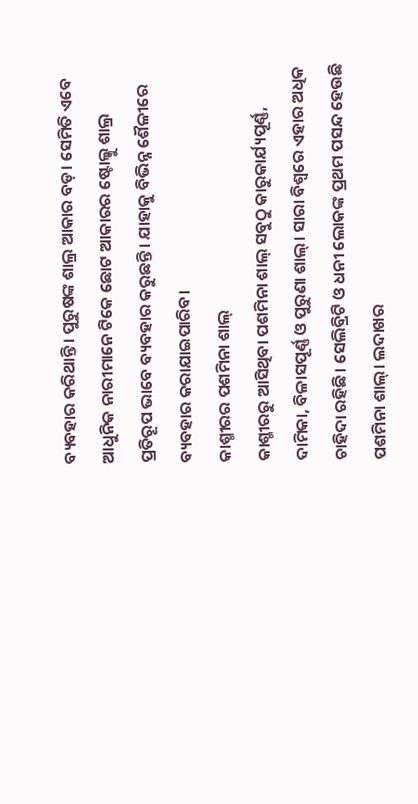ବ୍ୟବହାର କରିଥାନ୍ତି। ପୁରୁଷଙ୍କ ଶାଲ୍ର ଆକାର ବଡ଼। ସେମିତି ଏବେ ଆଧୁନିକ ନାରୀମାନେ ଟିକେ ଛୋଟ ଆକାରର ଷ୍ଟୋଲ୍କୁ ଶାଲ୍ର ପ୍ରତିରୂପ ଭାବେ ବ୍ୟବହାର କରୁଛନ୍ତି। ଯାହାକୁ ବିଭିନ୍ନ ଶୈଳୀରେ ବ୍ୟବହାର କରାଯାଇପାରିବ।
କାଶ୍ମୀରର ପଶମିନା ଶାଲ୍
କାଶ୍ମୀରରୁ ଆସିଥିବା ପଶମିନା ଶାଲ୍ ସବୁଠୁ କାରୁକାର୍ଯ୍ୟପୂର୍ଣ୍ଣ, ଦାମିକା, ବିଳାସପୂର୍ଣ୍ଣ ଓ ପୁରୁଣା ଶାଲ୍। ସାରା ବିଶ୍ବରେ ଏହାର ଅଧିକ ଚାହିଦା ରହିଛି। ସେଲିବ୍ରିଟି ଓ ଧନୀ ଲୋକଙ୍କ ପ୍ରଥମ ପସନ୍ଦ ହେଉଛି ପଶମିନା ଶାଲ୍। ଲଦାଖର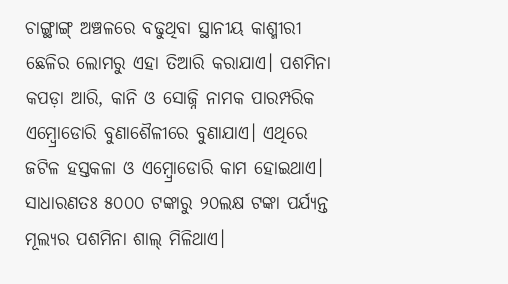ଚାଙ୍ଗ୍ଥାଙ୍ଗ୍ ଅଞ୍ଚଳରେ ବଢୁଥିବା ସ୍ଥାନୀୟ କାଶ୍ମୀରୀ ଛେଳିର ଲୋମରୁ ଏହା ତିଆରି କରାଯାଏ। ପଶମିନା କପଡ଼ା ଆରି, କାନି ଓ ସୋଜ୍ନି ନାମକ ପାରମ୍ପରିକ ଏମ୍ବ୍ରୋଡୋରି ବୁଣାଶୈଳୀରେ ବୁଣାଯାଏ। ଏଥିରେ ଜଟିଳ ହସ୍ତକଳା ଓ ଏମ୍ବ୍ରୋଡୋରି କାମ ହୋଇଥାଏ। ସାଧାରଣତଃ ୫୦୦୦ ଟଙ୍କାରୁ ୨୦ଲକ୍ଷ ଟଙ୍କା ପର୍ଯ୍ୟନ୍ତ ମୂଲ୍ୟର ପଶମିନା ଶାଲ୍ ମିଳିଥାଏ।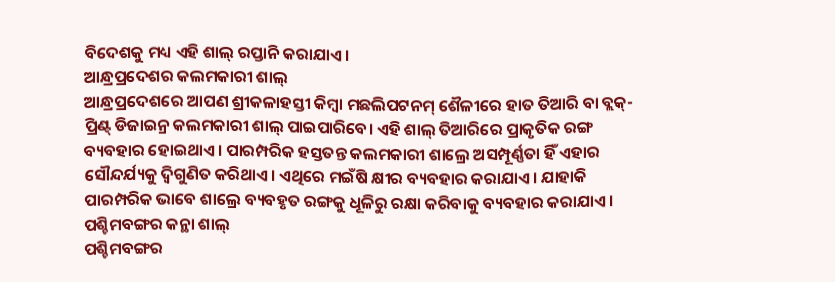ବିଦେଶକୁ ମଧ୍ୟ ଏହି ଶାଲ୍ ରପ୍ତାନି କରାଯାଏ।
ଆନ୍ଧ୍ରପ୍ରଦେଶର କଲମକାରୀ ଶାଲ୍
ଆନ୍ଧ୍ରପ୍ରଦେଶରେ ଆପଣ ଶ୍ରୀକଳାହସ୍ତୀ କିମ୍ବା ମଛଲିପଟନମ୍ ଶୈଳୀରେ ହାତ ତିଆରି ବା ବ୍ଲକ୍-ପ୍ରିଣ୍ଟ୍ ଡିଜାଇନ୍ର କଲମକାରୀ ଶାଲ୍ ପାଇପାରିବେ। ଏହି ଶାଲ୍ ତିଆରିରେ ପ୍ରାକୃତିକ ରଙ୍ଗ ବ୍ୟବହାର ହୋଇଥାଏ। ପାରମ୍ପରିକ ହସ୍ତତନ୍ତ କଲମକାରୀ ଶାଲ୍ରେ ଅସମ୍ପୂର୍ଣ୍ଣତା ହିଁ ଏହାର ସୌନ୍ଦର୍ଯ୍ୟକୁ ଦ୍ବିଗୁଣିତ କରିଥାଏ। ଏଥିରେ ମଇଁଷି କ୍ଷୀର ବ୍ୟବହାର କରାଯାଏ। ଯାହାକି ପାରମ୍ପରିକ ଭାବେ ଶାଲ୍ରେ ବ୍ୟବହୃତ ରଙ୍ଗକୁ ଧୂଳିରୁ ରକ୍ଷା କରିବାକୁ ବ୍ୟବହାର କରାଯାଏ।
ପଶ୍ଚିମବଙ୍ଗର କନ୍ଥା ଶାଲ୍
ପଶ୍ଚିମବଙ୍ଗର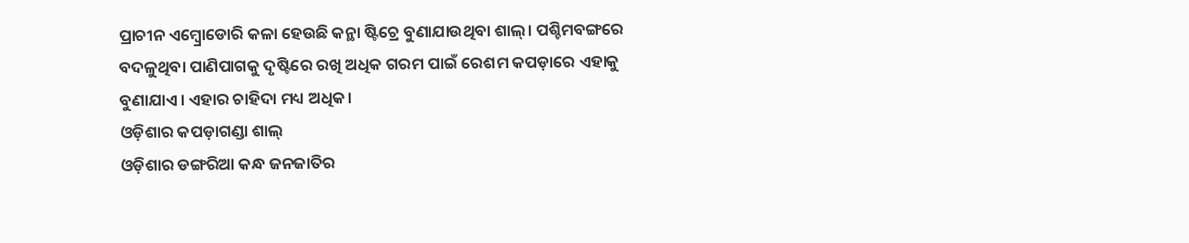ପ୍ରାଚୀନ ଏମ୍ବ୍ରୋଡୋରି କଳା ହେଉଛି କନ୍ଥା ଷ୍ଟିଚ୍ରେ ବୁଣାଯାଉଥିବା ଶାଲ୍। ପଶ୍ଚିମବଙ୍ଗରେ ବଦଳୁଥିବା ପାଣିପାଗକୁ ଦୃଷ୍ଟିରେ ରଖି ଅଧିକ ଗରମ ପାଇଁ ରେଶମ କପଡ଼ାରେ ଏହାକୁ ବୁଣାଯାଏ। ଏହାର ଚାହିଦା ମଧ୍ୟ ଅଧିକ।
ଓଡ଼ିଶାର କପଡ଼ାଗଣ୍ଡା ଶାଲ୍
ଓଡ଼ିଶାର ଡଙ୍ଗରିଆ କନ୍ଧ ଜନଜାତିର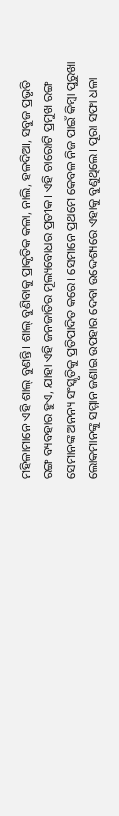ମହିଳାମାନେ ଏହି ଶାଲ୍ ବୁଣନ୍ତି। ଶାଲ୍ ବୁଣିବାକୁ ପ୍ରାକୃତିକ କଳା, ନାଲି, ହଳଦିଆ, ସବୁଜ ପ୍ରଭୃତି ରଙ୍ଗ ବ୍ୟବହାର ହୁଏ, ଯାହା ଏହି ଜନଜାତିର ମୂଲ୍ୟବୋଧର ପ୍ରତୀକ। ଏହି ଚାରୋଟି ପ୍ରମୁଖ ରଙ୍ଗ ସେମାନଙ୍କ ଅନନ୍ୟ ସଂସ୍କୃତିକୁ ପ୍ରତିପାଦିତ କରେ। ସେମାନେ ପ୍ରଥମେ କେବଳ ନିଜ ପାଇଁ କିମ୍ବା ପୁରୁଖା ଲୋକମାନଙ୍କୁ ସମ୍ମାନ ଜଣାଇ ଉପହାର ଦେବା ଉଦ୍ଦେଶ୍ୟରେ ଏହାକୁ ବୁଣୁଥିଲେ। ପୂରା ସଫା ଧଳା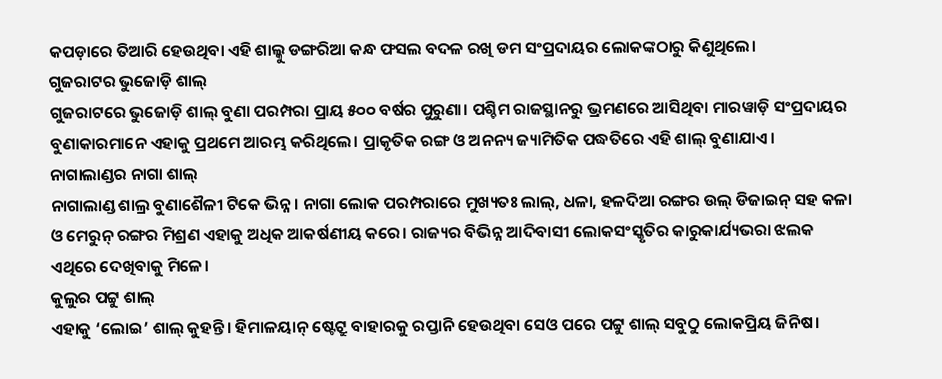କପଡ଼ାରେ ତିଆରି ହେଉଥିବା ଏହି ଶାଲ୍କୁ ଡଙ୍ଗରିଆ କନ୍ଧ ଫସଲ ବଦଳ ରଖି ଡମ ସଂପ୍ରଦାୟର ଲୋକଙ୍କଠାରୁ କିଣୁଥିଲେ।
ଗୁଜରାଟର ଭୁଜୋଡ଼ି ଶାଲ୍
ଗୁଜରାଟରେ ଭୁଜୋଡ଼ି ଶାଲ୍ ବୁଣା ପରମ୍ପରା ପ୍ରାୟ ୫୦୦ ବର୍ଷର ପୁରୁଣା। ପଶ୍ଚିମ ରାଜସ୍ଥାନରୁ ଭ୍ରମଣରେ ଆସିଥିବା ମାରୱାଡ଼ି ସଂପ୍ରଦାୟର ବୁଣାକାରମାନେ ଏହାକୁ ପ୍ରଥମେ ଆରମ୍ଭ କରିଥିଲେ। ପ୍ରାକୃତିକ ରଙ୍ଗ ଓ ଅନନ୍ୟ ଜ୍ୟାମିତିକ ପଦ୍ଧତିରେ ଏହି ଶାଲ୍ ବୁଣାଯାଏ।
ନାଗାଲାଣ୍ଡର ନାଗା ଶାଲ୍
ନାଗାଲାଣ୍ଡ ଶାଲ୍ର ବୁଣାଶୈଳୀ ଟିକେ ଭିନ୍ନ। ନାଗା ଲୋକ ପରମ୍ପରାରେ ମୁଖ୍ୟତଃ ଲାଲ୍, ଧଳା, ହଳଦିଆ ରଙ୍ଗର ଉଲ୍ ଡିଜାଇନ୍ ସହ କଳା ଓ ମେରୁନ୍ ରଙ୍ଗର ମିଶ୍ରଣ ଏହାକୁ ଅଧିକ ଆକର୍ଷଣୀୟ କରେ। ରାଜ୍ୟର ବିଭିନ୍ନ ଆଦିବାସୀ ଲୋକସଂସ୍କୃତିର କାରୁକାର୍ଯ୍ୟଭରା ଝଲକ ଏଥିରେ ଦେଖିବାକୁ ମିଳେ।
କୁଲୁର ପଟ୍ଟୁ ଶାଲ୍
ଏହାକୁ ‘ଲୋଇ’ ଶାଲ୍ କୁହନ୍ତି। ହିମାଳୟାନ୍ ଷ୍ଟେଟ୍ରୁ ବାହାରକୁ ରପ୍ତାନି ହେଉଥିବା ସେଓ ପରେ ପଟ୍ଟୁ ଶାଲ୍ ସବୁଠୁ ଲୋକପ୍ରିୟ ଜିନିଷ।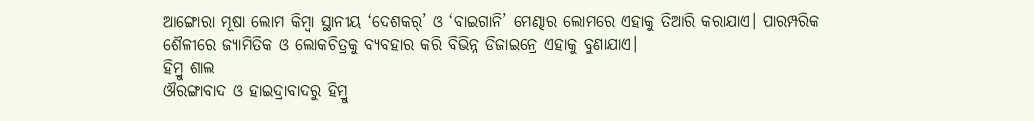ଆଙ୍ଗୋରା ମୂଷା ଲୋମ କିମ୍ବା ସ୍ଥାନୀୟ ‘ଦେଶକର୍’ ଓ ‘ବାଇଗାନି’ ମେଣ୍ଢାର ଲୋମରେ ଏହାକୁ ତିଆରି କରାଯାଏ। ପାରମ୍ପରିକ ଶୈଳୀରେ ଜ୍ୟାମିତିକ ଓ ଲୋକଚିତ୍ରକୁ ବ୍ୟବହାର କରି ବିଭିନ୍ନ ଡିଜାଇନ୍ରେ ଏହାକୁ ବୁଣାଯାଏ।
ହିମ୍ରୁ ଶାଲ
ଔରଙ୍ଗାବାଦ ଓ ହାଇଦ୍ରାବାଦରୁ ହିମ୍ରୁ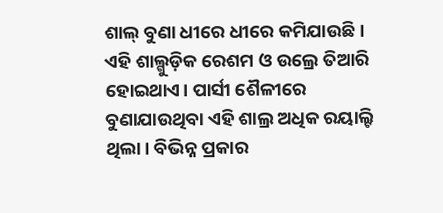ଶାଲ୍ ବୁଣା ଧୀରେ ଧୀରେ କମିଯାଉଛି। ଏହି ଶାଲ୍ଗୁଡ଼ିକ ରେଶମ ଓ ଉଲ୍ରେ ତିଆରି ହୋଇଥାଏ। ପାର୍ସୀ ଶୈଳୀରେ ବୁଣାଯାଉଥିବା ଏହି ଶାଲ୍ର ଅଧିକ ରୟାଲ୍ଟି ଥିଲା। ବିଭିନ୍ନ ପ୍ରକାର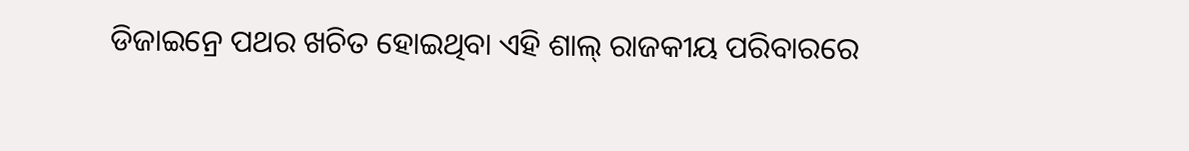ଡିଜାଇନ୍ରେ ପଥର ଖଚିତ ହୋଇଥିବା ଏହି ଶାଲ୍ ରାଜକୀୟ ପରିବାରରେ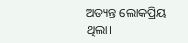ଅତ୍ୟନ୍ତ ଲୋକପ୍ରିୟ ଥିଲା।